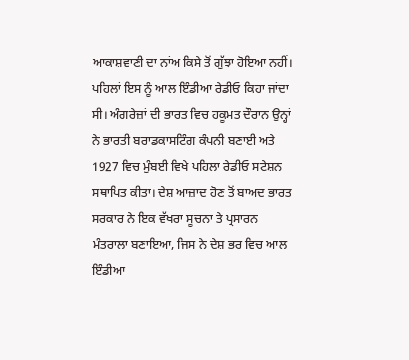ਆਕਾਸ਼ਵਾਣੀ ਦਾ ਨਾਂਅ ਕਿਸੇ ਤੋਂ ਗੁੱਝਾ ਹੋਇਆ ਨਹੀਂ। ਪਹਿਲਾਂ ਇਸ ਨੂੰ ਆਲ ਇੰਡੀਆ ਰੇਡੀਓ ਕਿਹਾ ਜਾਂਦਾ ਸੀ। ਅੰਗਰੇਜ਼ਾਂ ਦੀ ਭਾਰਤ ਵਿਚ ਹਕੂਮਤ ਦੌਰਾਨ ਉਨ੍ਹਾਂ ਨੇ ਭਾਰਤੀ ਬਰਾਡਕਾਸਟਿੰਗ ਕੰਪਨੀ ਬਣਾਈ ਅਤੇ 1927 ਵਿਚ ਮੁੰਬਈ ਵਿਖੇ ਪਹਿਲਾ ਰੇਡੀਓ ਸਟੇਸ਼ਨ ਸਥਾਪਿਤ ਕੀਤਾ। ਦੇਸ਼ ਆਜ਼ਾਦ ਹੋਣ ਤੋਂ ਬਾਅਦ ਭਾਰਤ ਸਰਕਾਰ ਨੇ ਇਕ ਵੱਖਰਾ ਸੂਚਨਾ ਤੇ ਪ੍ਰਸਾਰਨ ਮੰਤਰਾਲਾ ਬਣਾਇਆ, ਜਿਸ ਨੇ ਦੇਸ਼ ਭਰ ਵਿਚ ਆਲ ਇੰਡੀਆ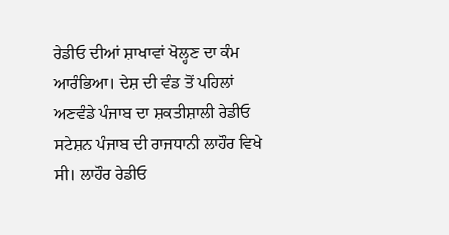ਰੇਡੀਓ ਦੀਆਂ ਸ਼ਾਖਾਵਾਂ ਖੋਲ੍ਹਣ ਦਾ ਕੰਮ ਆਰੰਭਿਆ। ਦੇਸ਼ ਦੀ ਵੰਡ ਤੋਂ ਪਹਿਲਾਂ ਅਣਵੰਡੇ ਪੰਜਾਬ ਦਾ ਸ਼ਕਤੀਸ਼ਾਲੀ ਰੇਡੀਓ ਸਟੇਸ਼ਨ ਪੰਜਾਬ ਦੀ ਰਾਜਧਾਨੀ ਲਾਹੌਰ ਵਿਖੇ ਸੀ। ਲਾਹੌਰ ਰੇਡੀਓ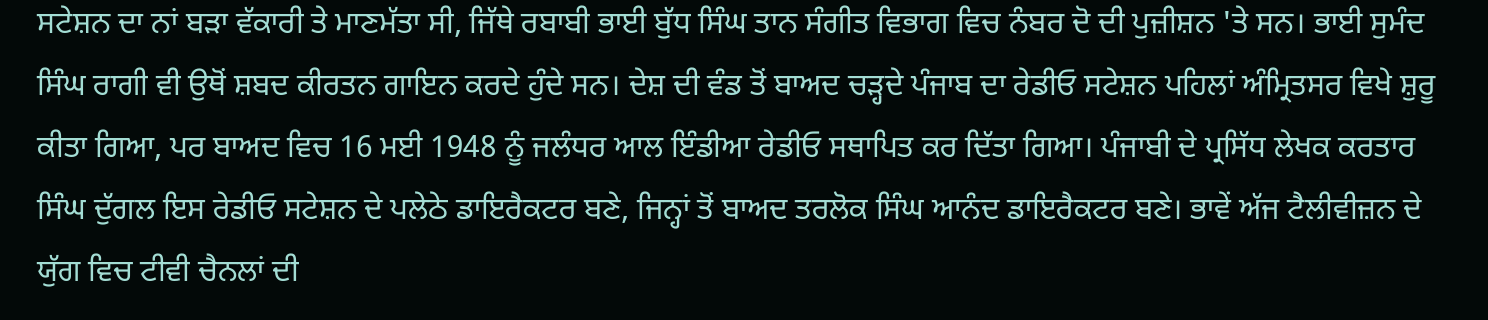ਸਟੇਸ਼ਨ ਦਾ ਨਾਂ ਬੜਾ ਵੱਕਾਰੀ ਤੇ ਮਾਣਮੱਤਾ ਸੀ, ਜਿੱਥੇ ਰਬਾਬੀ ਭਾਈ ਬੁੱਧ ਸਿੰਘ ਤਾਨ ਸੰਗੀਤ ਵਿਭਾਗ ਵਿਚ ਨੰਬਰ ਦੋ ਦੀ ਪੁਜ਼ੀਸ਼ਨ 'ਤੇ ਸਨ। ਭਾਈ ਸੁਮੰਦ ਸਿੰਘ ਰਾਗੀ ਵੀ ਉਥੋਂ ਸ਼ਬਦ ਕੀਰਤਨ ਗਾਇਨ ਕਰਦੇ ਹੁੰਦੇ ਸਨ। ਦੇਸ਼ ਦੀ ਵੰਡ ਤੋਂ ਬਾਅਦ ਚੜ੍ਹਦੇ ਪੰਜਾਬ ਦਾ ਰੇਡੀਓ ਸਟੇਸ਼ਨ ਪਹਿਲਾਂ ਅੰਮ੍ਰਿਤਸਰ ਵਿਖੇ ਸ਼ੁਰੂ ਕੀਤਾ ਗਿਆ, ਪਰ ਬਾਅਦ ਵਿਚ 16 ਮਈ 1948 ਨੂੰ ਜਲੰਧਰ ਆਲ ਇੰਡੀਆ ਰੇਡੀਓ ਸਥਾਪਿਤ ਕਰ ਦਿੱਤਾ ਗਿਆ। ਪੰਜਾਬੀ ਦੇ ਪ੍ਰਸਿੱਧ ਲੇਖਕ ਕਰਤਾਰ ਸਿੰਘ ਦੁੱਗਲ ਇਸ ਰੇਡੀਓ ਸਟੇਸ਼ਨ ਦੇ ਪਲੇਠੇ ਡਾਇਰੈਕਟਰ ਬਣੇ, ਜਿਨ੍ਹਾਂ ਤੋਂ ਬਾਅਦ ਤਰਲੋਕ ਸਿੰਘ ਆਨੰਦ ਡਾਇਰੈਕਟਰ ਬਣੇ। ਭਾਵੇਂ ਅੱਜ ਟੈਲੀਵੀਜ਼ਨ ਦੇ ਯੁੱਗ ਵਿਚ ਟੀਵੀ ਚੈਨਲਾਂ ਦੀ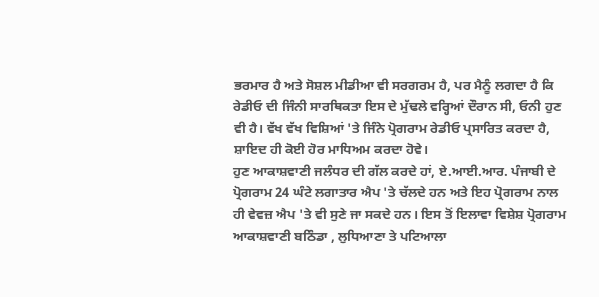ਭਰਮਾਰ ਹੈ ਅਤੇ ਸੋਸ਼ਲ ਮੀਡੀਆ ਵੀ ਸਰਗਰਮ ਹੈ, ਪਰ ਮੈਨੂੰ ਲਗਦਾ ਹੈ ਕਿ ਰੇਡੀਓ ਦੀ ਜਿੰਨੀ ਸਾਰਥਿਕਤਾ ਇਸ ਦੇ ਮੁੱਢਲੇ ਵਰ੍ਹਿਆਂ ਦੌਰਾਨ ਸੀ, ਓਨੀ ਹੁਣ ਵੀ ਹੈ। ਵੱਖ ਵੱਖ ਵਿਸ਼ਿਆਂ 'ਤੇ ਜਿੰਨੇ ਪ੍ਰੋਗਰਾਮ ਰੇਡੀਓ ਪ੍ਰਸਾਰਿਤ ਕਰਦਾ ਹੈ, ਸ਼ਾਇਦ ਹੀ ਕੋਈ ਹੋਰ ਮਾਧਿਅਮ ਕਰਦਾ ਹੋਵੇ।
ਹੁਣ ਆਕਾਸ਼ਵਾਣੀ ਜਲੰਧਰ ਦੀ ਗੱਲ ਕਰਦੇ ਹਾਂ, ਏ.ਆਈ.ਆਰ. ਪੰਜਾਬੀ ਦੇ ਪ੍ਰੋਗਰਾਮ 24 ਘੰਟੇ ਲਗਾਤਾਰ ਐਪ 'ਤੇ ਚੱਲਦੇ ਹਨ ਅਤੇ ਇਹ ਪ੍ਰੋਗਰਾਮ ਨਾਲ ਹੀ ਵੇਵਜ਼ ਐਪ 'ਤੇ ਵੀ ਸੁਣੇ ਜਾ ਸਕਦੇ ਹਨ। ਇਸ ਤੋਂ ਇਲਾਵਾ ਵਿਸ਼ੇਸ਼ ਪ੍ਰੋਗਰਾਮ ਆਕਾਸ਼ਵਾਣੀ ਬਠਿੰਡਾ , ਲੁਧਿਆਣਾ ਤੇ ਪਟਿਆਲਾ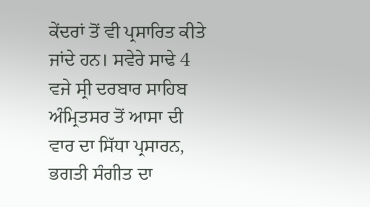ਕੇਂਦਰਾਂ ਤੋਂ ਵੀ ਪ੍ਰਸਾਰਿਤ ਕੀਤੇ ਜਾਂਦੇ ਹਨ। ਸਵੇਰੇ ਸਾਢੇ 4 ਵਜੇ ਸ੍ਰੀ ਦਰਬਾਰ ਸਾਹਿਬ ਅੰਮ੍ਰਿਤਸਰ ਤੋਂ ਆਸਾ ਦੀ ਵਾਰ ਦਾ ਸਿੱਧਾ ਪ੍ਰਸਾਰਨ, ਭਗਤੀ ਸੰਗੀਤ ਦਾ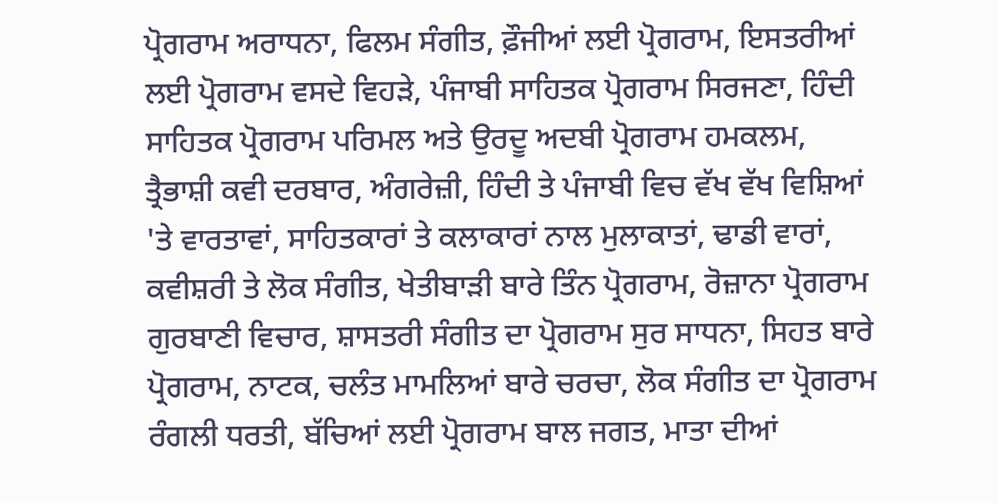ਪ੍ਰੋਗਰਾਮ ਅਰਾਧਨਾ, ਫਿਲਮ ਸੰਗੀਤ, ਫ਼ੌਜੀਆਂ ਲਈ ਪ੍ਰੋਗਰਾਮ, ਇਸਤਰੀਆਂ ਲਈ ਪ੍ਰੋਗਰਾਮ ਵਸਦੇ ਵਿਹੜੇ, ਪੰਜਾਬੀ ਸਾਹਿਤਕ ਪ੍ਰੋਗਰਾਮ ਸਿਰਜਣਾ, ਹਿੰਦੀ ਸਾਹਿਤਕ ਪ੍ਰੋਗਰਾਮ ਪਰਿਮਲ ਅਤੇ ਉਰਦੂ ਅਦਬੀ ਪ੍ਰੋਗਰਾਮ ਹਮਕਲਮ, ਤ੍ਰੈਭਾਸ਼ੀ ਕਵੀ ਦਰਬਾਰ, ਅੰਗਰੇਜ਼ੀ, ਹਿੰਦੀ ਤੇ ਪੰਜਾਬੀ ਵਿਚ ਵੱਖ ਵੱਖ ਵਿਸ਼ਿਆਂ 'ਤੇ ਵਾਰਤਾਵਾਂ, ਸਾਹਿਤਕਾਰਾਂ ਤੇ ਕਲਾਕਾਰਾਂ ਨਾਲ ਮੁਲਾਕਾਤਾਂ, ਢਾਡੀ ਵਾਰਾਂ, ਕਵੀਸ਼ਰੀ ਤੇ ਲੋਕ ਸੰਗੀਤ, ਖੇਤੀਬਾੜੀ ਬਾਰੇ ਤਿੰਨ ਪ੍ਰੋਗਰਾਮ, ਰੋਜ਼ਾਨਾ ਪ੍ਰੋਗਰਾਮ ਗੁਰਬਾਣੀ ਵਿਚਾਰ, ਸ਼ਾਸਤਰੀ ਸੰਗੀਤ ਦਾ ਪ੍ਰੋਗਰਾਮ ਸੁਰ ਸਾਧਨਾ, ਸਿਹਤ ਬਾਰੇ ਪ੍ਰੋਗਰਾਮ, ਨਾਟਕ, ਚਲੰਤ ਮਾਮਲਿਆਂ ਬਾਰੇ ਚਰਚਾ, ਲੋਕ ਸੰਗੀਤ ਦਾ ਪ੍ਰੋਗਰਾਮ ਰੰਗਲੀ ਧਰਤੀ, ਬੱਚਿਆਂ ਲਈ ਪ੍ਰੋਗਰਾਮ ਬਾਲ ਜਗਤ, ਮਾਤਾ ਦੀਆਂ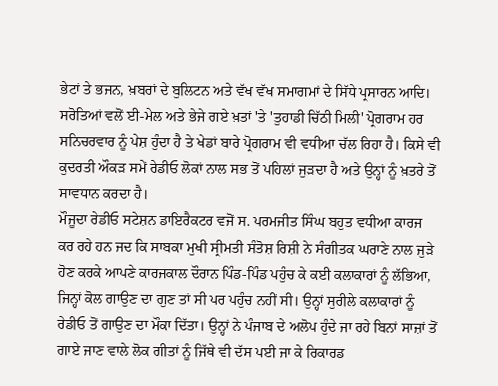ਭੇਟਾਂ ਤੇ ਭਜਨ, ਖ਼ਬਰਾਂ ਦੇ ਬੁਲਿਟਨ ਅਤੇ ਵੱਖ ਵੱਖ ਸਮਾਗਮਾਂ ਦੇ ਸਿੱਧੇ ਪ੍ਰਸਾਰਨ ਆਦਿ। ਸਰੋਤਿਆਂ ਵਲੋਂ ਈ-ਮੇਲ ਅਤੇ ਭੇਜੇ ਗਏ ਖ਼ਤਾਂ 'ਤੇ 'ਤੁਹਾਡੀ ਚਿੱਠੀ ਮਿਲੀ' ਪ੍ਰੋਗਰਾਮ ਹਰ ਸਨਿਚਰਵਾਰ ਨੂੰ ਪੇਸ਼ ਹੁੰਦਾ ਹੈ ਤੇ ਖੇਡਾਂ ਬਾਰੇ ਪ੍ਰੋਗਰਾਮ ਵੀ ਵਧੀਆ ਚੱਲ ਰਿਹਾ ਹੈ। ਕਿਸੇ ਵੀ ਕੁਦਰਤੀ ਔਕੜ ਸਮੇਂ ਰੇਡੀਓ ਲੋਕਾਂ ਨਾਲ ਸਭ ਤੋਂ ਪਹਿਲਾਂ ਜੁੜਦਾ ਹੈ ਅਤੇ ਉਨ੍ਹਾਂ ਨੂੰ ਖ਼ਤਰੇ ਤੋਂ ਸਾਵਧਾਨ ਕਰਦਾ ਹੈ।
ਮੌਜੂਦਾ ਰੇਡੀਓ ਸਟੇਸ਼ਨ ਡਾਇਰੈਕਟਰ ਵਜੋਂ ਸ. ਪਰਮਜੀਤ ਸਿੰਘ ਬਹੁਤ ਵਧੀਆ ਕਾਰਜ ਕਰ ਰਹੇ ਹਨ ਜਦ ਕਿ ਸਾਬਕਾ ਮੁਖੀ ਸ੍ਰੀਮਤੀ ਸੰਤੋਸ਼ ਰਿਸ਼ੀ ਨੇ ਸੰਗੀਤਕ ਘਰਾਣੇ ਨਾਲ ਜੁੜੇ ਹੋਣ ਕਰਕੇ ਆਪਣੇ ਕਾਰਜਕਾਲ ਦੌਰਾਨ ਪਿੰਡ-ਪਿੰਡ ਪਹੁੰਚ ਕੇ ਕਈ ਕਲਾਕਾਰਾਂ ਨੂੰ ਲੱਭਿਆ, ਜਿਨ੍ਹਾਂ ਕੋਲ ਗਾਉਣ ਦਾ ਗੁਣ ਤਾਂ ਸੀ ਪਰ ਪਹੁੰਚ ਨਹੀਂ ਸੀ। ਉਨ੍ਹਾਂ ਸੁਰੀਲੇ ਕਲਾਕਾਰਾਂ ਨੂੰ ਰੇਡੀਓ ਤੋਂ ਗਾਉਣ ਦਾ ਮੌਕਾ ਦਿੱਤਾ। ਉਨ੍ਹਾਂ ਨੇ ਪੰਜਾਬ ਦੇ ਅਲੋਪ ਹੁੰਦੇ ਜਾ ਰਹੇ ਬਿਨਾਂ ਸਾਜ਼ਾਂ ਤੋਂ ਗਾਏ ਜਾਣ ਵਾਲੇ ਲੋਕ ਗੀਤਾਂ ਨੂੰ ਜਿੱਥੇ ਵੀ ਦੱਸ ਪਈ ਜਾ ਕੇ ਰਿਕਾਰਡ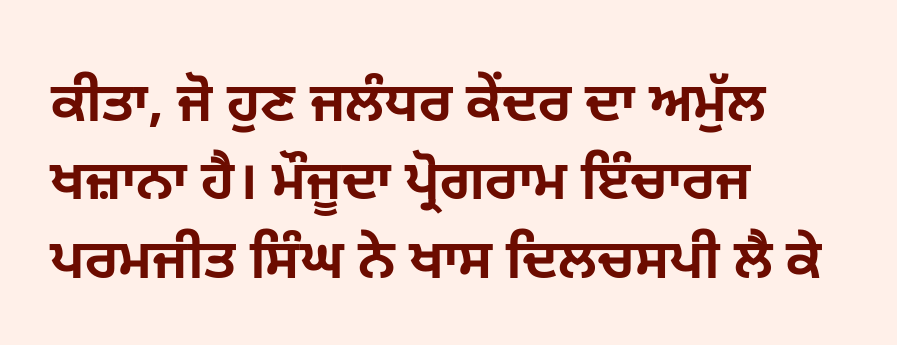ਕੀਤਾ, ਜੋ ਹੁਣ ਜਲੰਧਰ ਕੇਂਦਰ ਦਾ ਅਮੁੱਲ ਖਜ਼ਾਨਾ ਹੈ। ਮੌਜੂਦਾ ਪ੍ਰੋਗਰਾਮ ਇੰਚਾਰਜ ਪਰਮਜੀਤ ਸਿੰਘ ਨੇ ਖਾਸ ਦਿਲਚਸਪੀ ਲੈ ਕੇ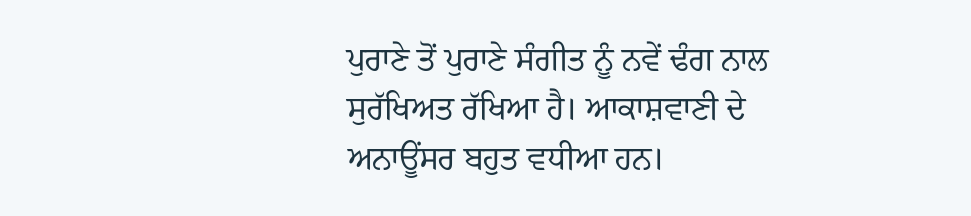ਪੁਰਾਣੇ ਤੋਂ ਪੁਰਾਣੇ ਸੰਗੀਤ ਨੂੰ ਨਵੇਂ ਢੰਗ ਨਾਲ ਸੁਰੱਖਿਅਤ ਰੱਖਿਆ ਹੈ। ਆਕਾਸ਼ਵਾਣੀ ਦੇ ਅਨਾਊਂਸਰ ਬਹੁਤ ਵਧੀਆ ਹਨ।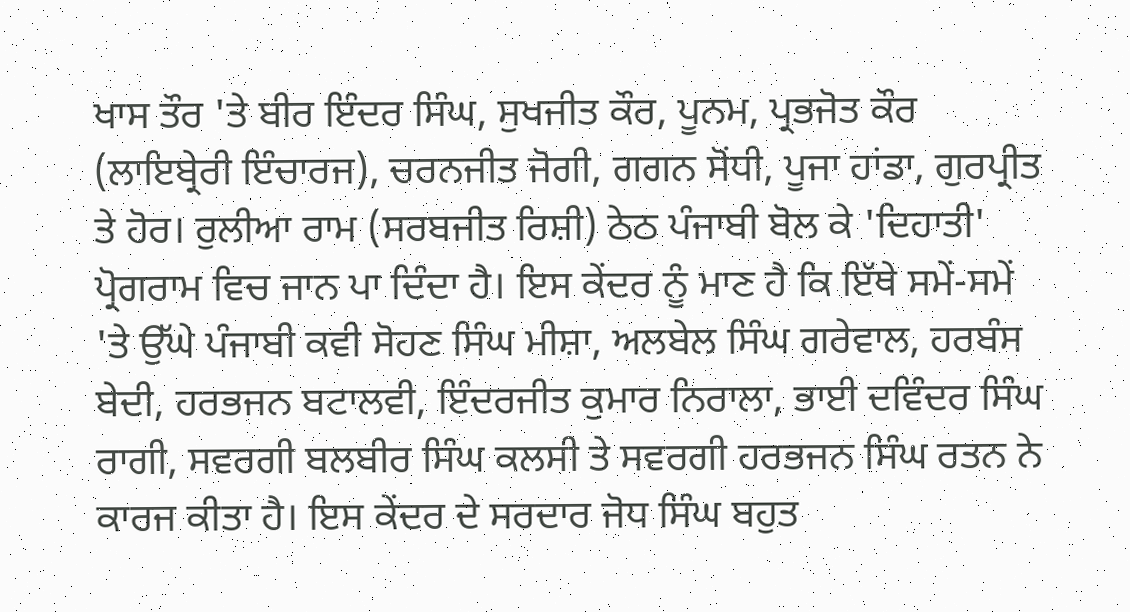ਖਾਸ ਤੌਰ 'ਤੇ ਬੀਰ ਇੰਦਰ ਸਿੰਘ, ਸੁਖਜੀਤ ਕੌਰ, ਪੂਨਮ, ਪ੍ਰਭਜੋਤ ਕੌਰ (ਲਾਇਬ੍ਰੇਰੀ ਇੰਚਾਰਜ), ਚਰਨਜੀਤ ਜੋਗੀ, ਗਗਨ ਸੋਂਧੀ, ਪੂਜਾ ਹਾਂਡਾ, ਗੁਰਪ੍ਰੀਤ ਤੇ ਹੋਰ। ਰੁਲੀਆ ਰਾਮ (ਸਰਬਜੀਤ ਰਿਸ਼ੀ) ਠੇਠ ਪੰਜਾਬੀ ਬੋਲ ਕੇ 'ਦਿਹਾਤੀ' ਪ੍ਰੋਗਰਾਮ ਵਿਚ ਜਾਨ ਪਾ ਦਿੰਦਾ ਹੈ। ਇਸ ਕੇਂਦਰ ਨੂੰ ਮਾਣ ਹੈ ਕਿ ਇੱਥੇ ਸਮੇਂ-ਸਮੇਂ 'ਤੇ ਉੱਘੇ ਪੰਜਾਬੀ ਕਵੀ ਸੋਹਣ ਸਿੰਘ ਮੀਸ਼ਾ, ਅਲਬੇਲ ਸਿੰਘ ਗਰੇਵਾਲ, ਹਰਬੰਸ ਬੇਦੀ, ਹਰਭਜਨ ਬਟਾਲਵੀ, ਇੰਦਰਜੀਤ ਕੁਮਾਰ ਨਿਰਾਲਾ, ਭਾਈ ਦਵਿੰਦਰ ਸਿੰਘ ਰਾਗੀ, ਸਵਰਗੀ ਬਲਬੀਰ ਸਿੰਘ ਕਲਸੀ ਤੇ ਸਵਰਗੀ ਹਰਭਜਨ ਸਿੰਘ ਰਤਨ ਨੇ ਕਾਰਜ ਕੀਤਾ ਹੈ। ਇਸ ਕੇਂਦਰ ਦੇ ਸਰਦਾਰ ਜੋਧ ਸਿੰਘ ਬਹੁਤ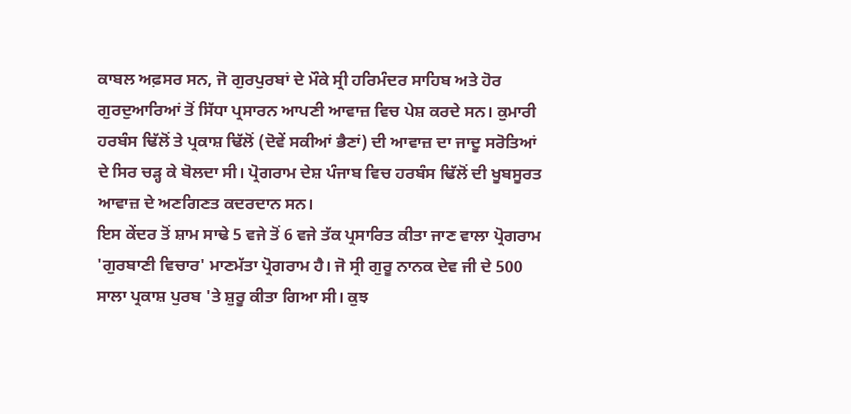ਕਾਬਲ ਅਫ਼ਸਰ ਸਨ, ਜੋ ਗੁਰਪੁਰਬਾਂ ਦੇ ਮੌਕੇ ਸ੍ਰੀ ਹਰਿਮੰਦਰ ਸਾਹਿਬ ਅਤੇ ਹੋਰ ਗੁਰਦੁਆਰਿਆਂ ਤੋਂ ਸਿੱਧਾ ਪ੍ਰਸਾਰਨ ਆਪਣੀ ਆਵਾਜ਼ ਵਿਚ ਪੇਸ਼ ਕਰਦੇ ਸਨ। ਕੁਮਾਰੀ ਹਰਬੰਸ ਢਿੱਲੋਂ ਤੇ ਪ੍ਰਕਾਸ਼ ਢਿੱਲੋਂ (ਦੋਵੇਂ ਸਕੀਆਂ ਭੈਣਾਂ) ਦੀ ਆਵਾਜ਼ ਦਾ ਜਾਦੂ ਸਰੋਤਿਆਂ ਦੇ ਸਿਰ ਚੜ੍ਹ ਕੇ ਬੋਲਦਾ ਸੀ। ਪ੍ਰੋਗਰਾਮ ਦੇਸ਼ ਪੰਜਾਬ ਵਿਚ ਹਰਬੰਸ ਢਿੱਲੋਂ ਦੀ ਖੂਬਸੂਰਤ ਆਵਾਜ਼ ਦੇ ਅਣਗਿਣਤ ਕਦਰਦਾਨ ਸਨ।
ਇਸ ਕੇਂਦਰ ਤੋਂ ਸ਼ਾਮ ਸਾਢੇ 5 ਵਜੇ ਤੋਂ 6 ਵਜੇ ਤੱਕ ਪ੍ਰਸਾਰਿਤ ਕੀਤਾ ਜਾਣ ਵਾਲਾ ਪ੍ਰੋਗਰਾਮ 'ਗੁਰਬਾਣੀ ਵਿਚਾਰ' ਮਾਣਮੱਤਾ ਪ੍ਰੋਗਰਾਮ ਹੈ। ਜੋ ਸ੍ਰੀ ਗੁਰੂ ਨਾਨਕ ਦੇਵ ਜੀ ਦੇ 500 ਸਾਲਾ ਪ੍ਰਕਾਸ਼ ਪੁਰਬ 'ਤੇ ਸ਼ੁਰੂ ਕੀਤਾ ਗਿਆ ਸੀ। ਕੁਝ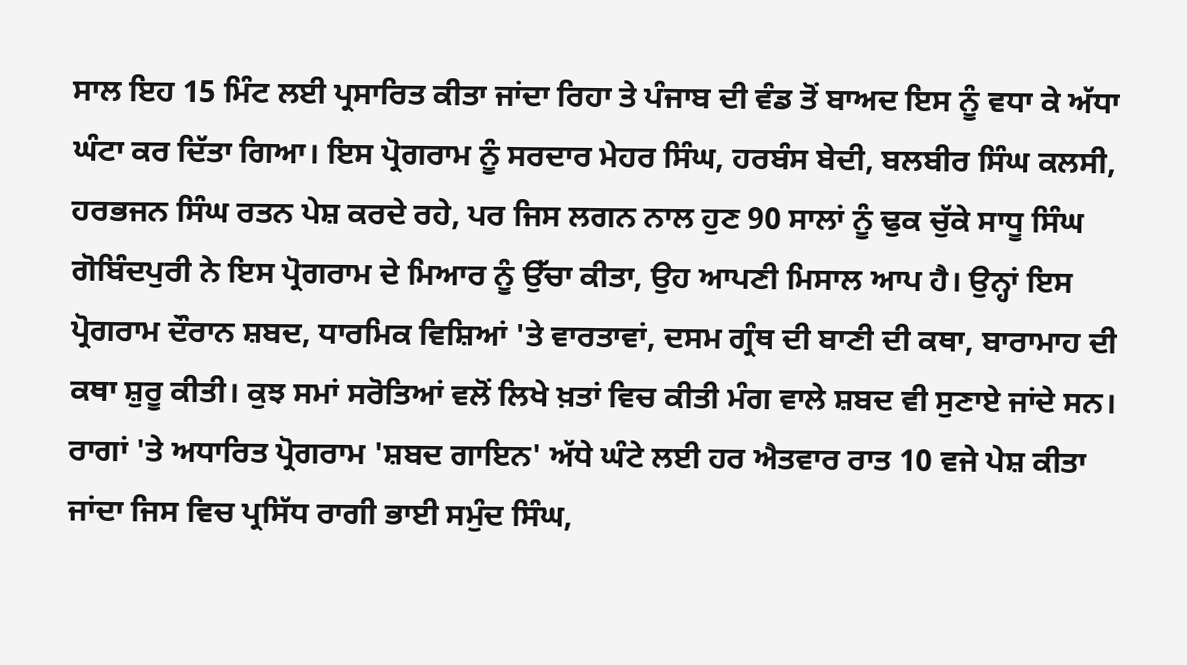ਸਾਲ ਇਹ 15 ਮਿੰਟ ਲਈ ਪ੍ਰਸਾਰਿਤ ਕੀਤਾ ਜਾਂਦਾ ਰਿਹਾ ਤੇ ਪੰਜਾਬ ਦੀ ਵੰਡ ਤੋਂ ਬਾਅਦ ਇਸ ਨੂੰ ਵਧਾ ਕੇ ਅੱਧਾ ਘੰਟਾ ਕਰ ਦਿੱਤਾ ਗਿਆ। ਇਸ ਪ੍ਰੋਗਰਾਮ ਨੂੰ ਸਰਦਾਰ ਮੇਹਰ ਸਿੰਘ, ਹਰਬੰਸ ਬੇਦੀ, ਬਲਬੀਰ ਸਿੰਘ ਕਲਸੀ, ਹਰਭਜਨ ਸਿੰਘ ਰਤਨ ਪੇਸ਼ ਕਰਦੇ ਰਹੇ, ਪਰ ਜਿਸ ਲਗਨ ਨਾਲ ਹੁਣ 90 ਸਾਲਾਂ ਨੂੰ ਢੁਕ ਚੁੱਕੇ ਸਾਧੂ ਸਿੰਘ ਗੋਬਿੰਦਪੁਰੀ ਨੇ ਇਸ ਪ੍ਰੋਗਰਾਮ ਦੇ ਮਿਆਰ ਨੂੰ ਉੱਚਾ ਕੀਤਾ, ਉਹ ਆਪਣੀ ਮਿਸਾਲ ਆਪ ਹੈ। ਉਨ੍ਹਾਂ ਇਸ ਪ੍ਰੋਗਰਾਮ ਦੌਰਾਨ ਸ਼ਬਦ, ਧਾਰਮਿਕ ਵਿਸ਼ਿਆਂ 'ਤੇ ਵਾਰਤਾਵਾਂ, ਦਸਮ ਗ੍ਰੰਥ ਦੀ ਬਾਣੀ ਦੀ ਕਥਾ, ਬਾਰਾਮਾਹ ਦੀ ਕਥਾ ਸ਼ੁਰੂ ਕੀਤੀ। ਕੁਝ ਸਮਾਂ ਸਰੋਤਿਆਂ ਵਲੋਂ ਲਿਖੇ ਖ਼ਤਾਂ ਵਿਚ ਕੀਤੀ ਮੰਗ ਵਾਲੇ ਸ਼ਬਦ ਵੀ ਸੁਣਾਏ ਜਾਂਦੇ ਸਨ। ਰਾਗਾਂ 'ਤੇ ਅਧਾਰਿਤ ਪ੍ਰੋਗਰਾਮ 'ਸ਼ਬਦ ਗਾਇਨ' ਅੱਧੇ ਘੰਟੇ ਲਈ ਹਰ ਐਤਵਾਰ ਰਾਤ 10 ਵਜੇ ਪੇਸ਼ ਕੀਤਾ ਜਾਂਦਾ ਜਿਸ ਵਿਚ ਪ੍ਰਸਿੱਧ ਰਾਗੀ ਭਾਈ ਸਮੁੰਦ ਸਿੰਘ,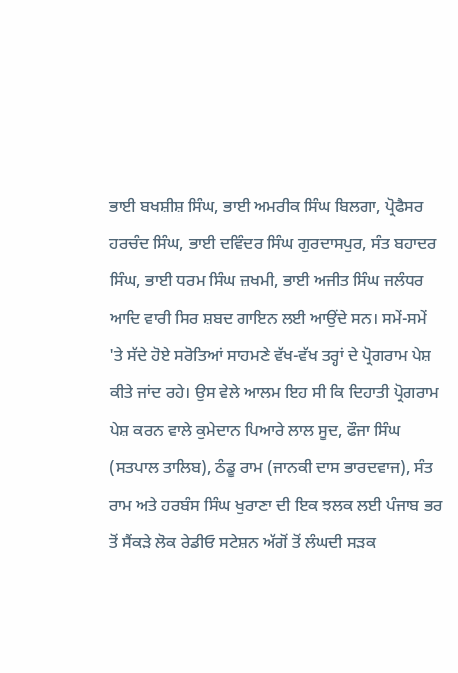ਭਾਈ ਬਖਸ਼ੀਸ਼ ਸਿੰਘ, ਭਾਈ ਅਮਰੀਕ ਸਿੰਘ ਬਿਲਗਾ, ਪ੍ਰੋਫੈਸਰ ਹਰਚੰਦ ਸਿੰਘ, ਭਾਈ ਦਵਿੰਦਰ ਸਿੰਘ ਗੁਰਦਾਸਪੁਰ, ਸੰਤ ਬਹਾਦਰ ਸਿੰਘ, ਭਾਈ ਧਰਮ ਸਿੰਘ ਜ਼ਖਮੀ, ਭਾਈ ਅਜੀਤ ਸਿੰਘ ਜਲੰਧਰ ਆਦਿ ਵਾਰੀ ਸਿਰ ਸ਼ਬਦ ਗਾਇਨ ਲਈ ਆਉਂਦੇ ਸਨ। ਸਮੇਂ-ਸਮੇਂ 'ਤੇ ਸੱਦੇ ਹੋਏ ਸਰੋਤਿਆਂ ਸਾਹਮਣੇ ਵੱਖ-ਵੱਖ ਤਰ੍ਹਾਂ ਦੇ ਪ੍ਰੋਗਰਾਮ ਪੇਸ਼ ਕੀਤੇ ਜਾਂਦ ਰਹੇ। ਉਸ ਵੇਲੇ ਆਲਮ ਇਹ ਸੀ ਕਿ ਦਿਹਾਤੀ ਪ੍ਰੋਗਰਾਮ ਪੇਸ਼ ਕਰਨ ਵਾਲੇ ਕੁਮੇਦਾਨ ਪਿਆਰੇ ਲਾਲ ਸੂਦ, ਫੌਜਾ ਸਿੰਘ (ਸਤਪਾਲ ਤਾਲਿਬ), ਠੰਡੂ ਰਾਮ (ਜਾਨਕੀ ਦਾਸ ਭਾਰਦਵਾਜ), ਸੰਤ ਰਾਮ ਅਤੇ ਹਰਬੰਸ ਸਿੰਘ ਖੁਰਾਣਾ ਦੀ ਇਕ ਝਲਕ ਲਈ ਪੰਜਾਬ ਭਰ ਤੋਂ ਸੈਂਕੜੇ ਲੋਕ ਰੇਡੀਓ ਸਟੇਸ਼ਨ ਅੱਗੋਂ ਤੋਂ ਲੰਘਦੀ ਸੜਕ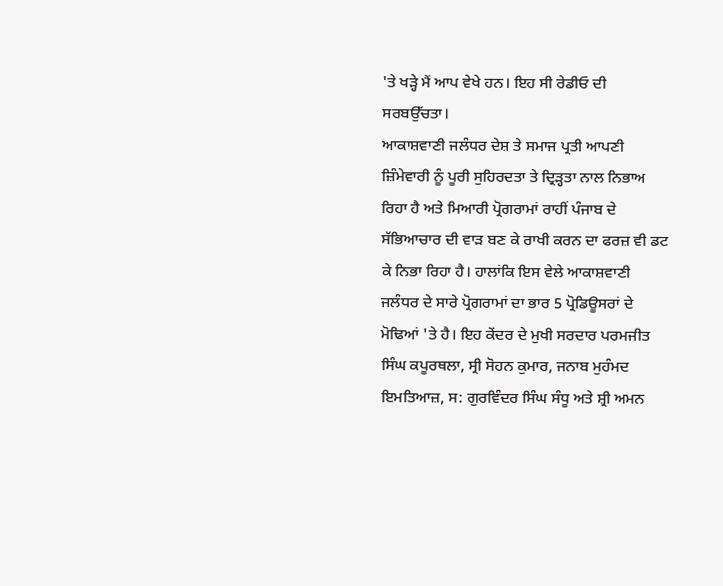'ਤੇ ਖੜ੍ਹੇ ਮੈਂ ਆਪ ਵੇਖੇ ਹਨ। ਇਹ ਸੀ ਰੇਡੀਓ ਦੀ ਸਰਬਉੱਚਤਾ।
ਆਕਾਸ਼ਵਾਣੀ ਜਲੰਧਰ ਦੇਸ਼ ਤੇ ਸਮਾਜ ਪ੍ਰਤੀ ਆਪਣੀ ਜ਼ਿੰਮੇਵਾਰੀ ਨੂੰ ਪੂਰੀ ਸੁਹਿਰਦਤਾ ਤੇ ਦ੍ਰਿੜ੍ਹਤਾ ਨਾਲ ਨਿਭਾਅ ਰਿਹਾ ਹੈ ਅਤੇ ਮਿਆਰੀ ਪ੍ਰੋਗਰਾਮਾਂ ਰਾਹੀਂ ਪੰਜਾਬ ਦੇ ਸੱਭਿਆਚਾਰ ਦੀ ਵਾੜ ਬਣ ਕੇ ਰਾਖੀ ਕਰਨ ਦਾ ਫਰਜ਼ ਵੀ ਡਟ ਕੇ ਨਿਭਾ ਰਿਹਾ ਹੈ। ਹਾਲਾਂਕਿ ਇਸ ਵੇਲੇ ਆਕਾਸ਼ਵਾਣੀ ਜਲੰਧਰ ਦੇ ਸਾਰੇ ਪ੍ਰੋਗਰਾਮਾਂ ਦਾ ਭਾਰ 5 ਪ੍ਰੋਡਿਊਸਰਾਂ ਦੇ ਮੋਢਿਆਂ 'ਤੇ ਹੈ। ਇਹ ਕੇਂਦਰ ਦੇ ਮੁਖੀ ਸਰਦਾਰ ਪਰਮਜੀਤ ਸਿੰਘ ਕਪੂਰਥਲਾ, ਸ੍ਰੀ ਸੋਹਨ ਕੁਮਾਰ, ਜਨਾਬ ਮੁਹੰਮਦ ਇਮਤਿਆਜ਼, ਸ: ਗੁਰਵਿੰਦਰ ਸਿੰਘ ਸੰਧੂ ਅਤੇ ਸ਼੍ਰੀ ਅਮਨ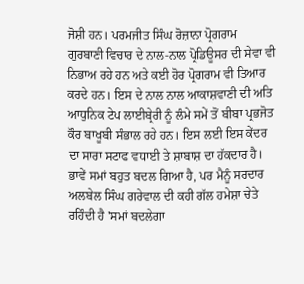ਜੋਸ਼ੀ ਹਨ। ਪਰਮਜੀਤ ਸਿੰਘ ਰੋਜ਼ਾਨਾ ਪ੍ਰੋਗਰਾਮ ਗੁਰਬਾਣੀ ਵਿਚਾਰ ਦੇ ਨਾਲ-ਨਾਲ ਪ੍ਰੋਡਿਊਸਰ ਦੀ ਸੇਵਾ ਵੀ ਨਿਭਾਅ ਰਹੇ ਹਨ ਅਤੇ ਕਈ ਹੋਰ ਪ੍ਰੋਗਰਾਮ ਵੀ ਤਿਆਰ ਕਰਦੇ ਹਨ। ਇਸ ਦੇ ਨਾਲ ਨਾਲ ਆਕਾਸ਼ਵਾਣੀ ਦੀ ਅਤਿ ਆਧੁਨਿਕ ਟੇਪ ਲਾਈਬ੍ਰੇਰੀ ਨੂੰ ਲੰਮੇ ਸਮੇਂ ਤੋਂ ਬੀਬਾ ਪ੍ਰਭਜੋਤ ਕੌਰ ਬਾਖੂਬੀ ਸੰਭਾਲ ਰਹੇ ਹਨ। ਇਸ ਲਈ ਇਸ ਕੇਂਦਰ ਦਾ ਸਾਰਾ ਸਟਾਫ ਵਧਾਈ ਤੇ ਸ਼ਾਬਾਸ਼ ਦਾ ਹੱਕਦਾਰ ਹੈ। ਭਾਵੇਂ ਸਮਾਂ ਬਹੁਤ ਬਦਲ ਗਿਆ ਹੈ, ਪਰ ਮੈਨੂੰ ਸਰਦਾਰ ਅਲਬੇਲ ਸਿੰਘ ਗਰੇਵਾਲ ਦੀ ਕਹੀ ਗੱਲ ਹਮੇਸ਼ਾ ਚੇਤੇ ਰਹਿੰਦੀ ਹੈ 'ਸਮਾਂ ਬਦਲੇਗਾ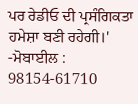ਪਰ ਰੇਡੀਓ ਦੀ ਪ੍ਰਸੰਗਿਕਤਾ ਹਮੇਸ਼ਾ ਬਣੀ ਰਹੇਗੀ।'
-ਮੋਬਾਈਲ : 98154-61710